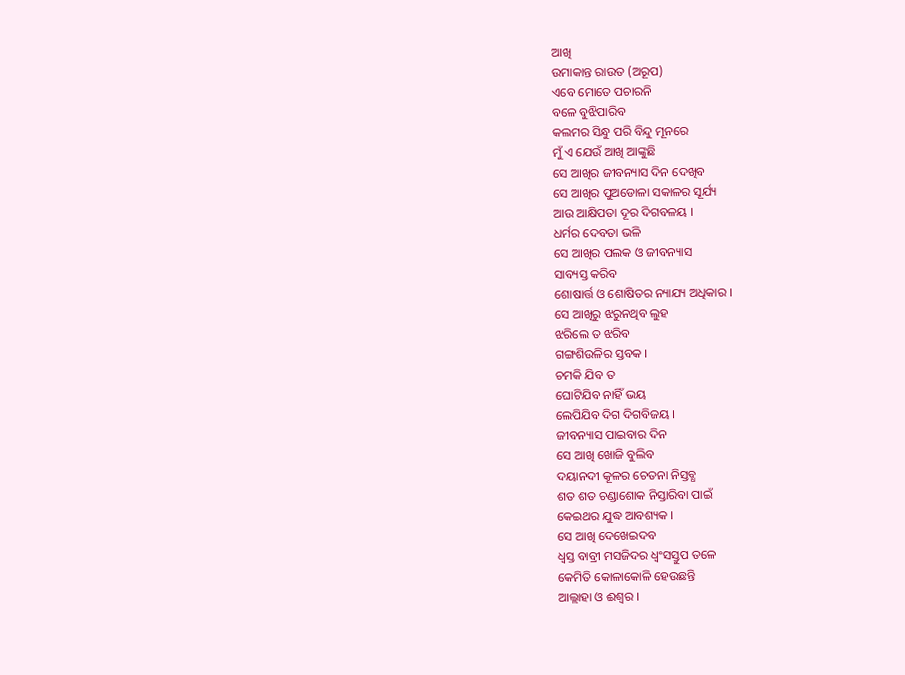ଆଖି
ଉମାକାନ୍ତ ରାଉତ (ଅରୂପ)
ଏବେ ମୋତେ ପଚାରନି
ବଳେ ବୁଝିପାରିବ
କଲମର ସିନ୍ଧୁ ପରି ବିନ୍ଦୁ ମୂନରେ
ମୁଁ ଏ ଯେଉଁ ଆଖି ଆଙ୍କୁଛି
ସେ ଆଖିର ଜୀବନ୍ୟାସ ଦିନ ଦେଖିବ
ସେ ଆଖିର ପୁଅଡୋଳା ସକାଳର ସୂର୍ଯ୍ୟ
ଆଉ ଆକ୍ଷିପତା ଦୂର ଦିଗବଳୟ ।
ଧର୍ମର ଦେବତା ଭଳି
ସେ ଆଖିର ପଲକ ଓ ଜୀବନ୍ୟାସ
ସାବ୍ୟସ୍ତ କରିବ
ଶୋଷାର୍ତ୍ତ ଓ ଶୋଷିତର ନ୍ୟାଯ୍ୟ ଅଧିକାର ।
ସେ ଆଖିରୁ ଝରୁନଥିବ ଲୁହ
ଝରିଲେ ତ ଝରିବ
ଗଙ୍ଗଶିଉଳିର ସ୍ତବକ ।
ଚମକି ଯିବ ତ
ଘୋଟିଯିବ ନାହିଁ ଭୟ
ଲେପିଯିବ ଦିଗ ଦିଗବିଜୟ ।
ଜୀବନ୍ୟାସ ପାଇବାର ଦିନ
ସେ ଆଖି ଖୋଜି ବୁଲିବ
ଦୟାନଦୀ କୂଳର ଚେତନା ନିସ୍ତବ୍ଧ
ଶତ ଶତ ଚଣ୍ଡାଶୋକ ନିସ୍ତାରିବା ପାଇଁ
କେଇଥର ଯୁଦ୍ଧ ଆବଶ୍ୟକ ।
ସେ ଆଖି ଦେଖେଇଦବ
ଧ୍ୱସ୍ତ ବାବ୍ରୀ ମସଜିଦର ଧ୍ୱଂସସ୍ତୁପ ତଳେ
କେମିତି କୋଳାକୋଳି ହେଉଛନ୍ତି
ଆଲ୍ଲାହା ଓ ଈଶ୍ୱର ।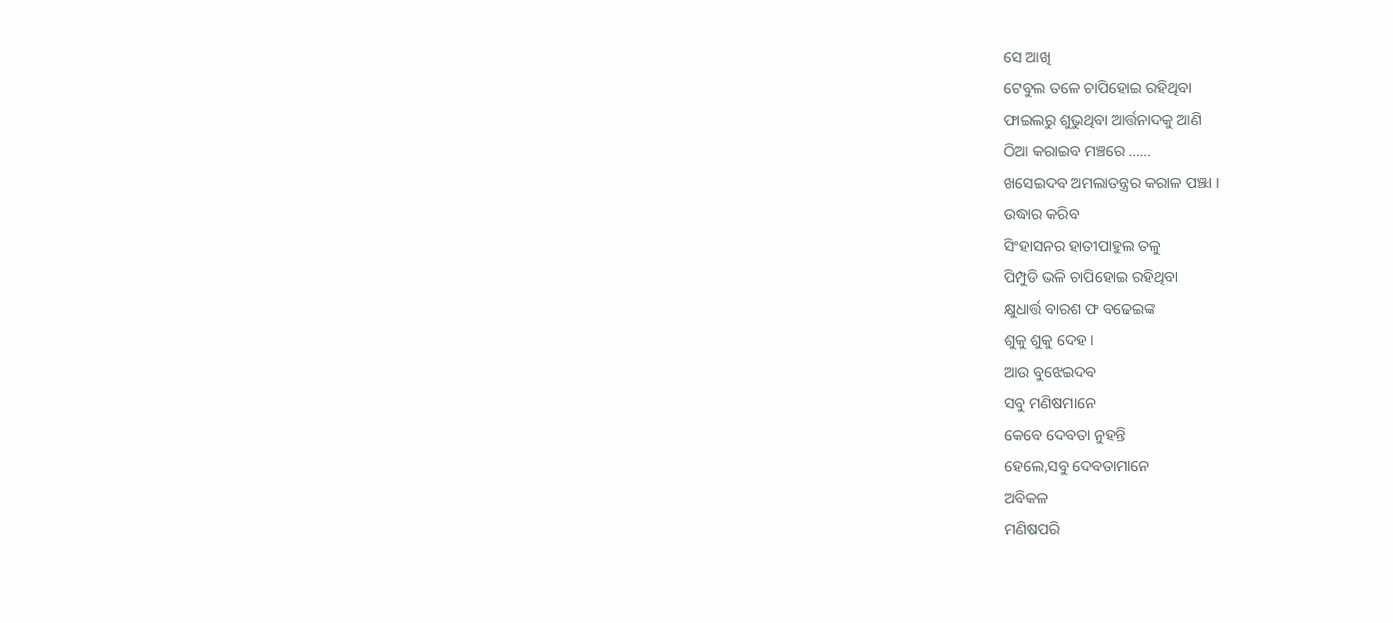ସେ ଆଖି
ଟେବୁଲ ତଳେ ଚାପିହୋଇ ରହିଥିବା
ଫାଇଲରୁ ଶୁଭୁଥିବା ଆର୍ତ୍ତନାଦକୁ ଆଣି
ଠିଆ କରାଇବ ମଞ୍ଚରେ ……
ଖସେଇଦବ ଅମଲାତନ୍ତ୍ରର କରାଳ ପଞ୍ଝା ।
ଉଦ୍ଧାର କରିବ
ସିଂହାସନର ହାତୀପାହୁଲ ତଳୁ
ପିମ୍ପୁଡି ଭଳି ଚାପିହୋଇ ରହିଥିବା
କ୍ଷୁଧାର୍ତ୍ତ ବାରଶ ଫ ବଢେଇଙ୍କ
ଶୁକୁ ଶୁକୁ ଦେହ ।
ଆଉ ବୁଝେଇଦବ
ସବୁ ମଣିଷମାନେ
କେବେ ଦେବତା ନୁହନ୍ତି
ହେଲେ,ସବୁ ଦେବତାମାନେ
ଅବିକଳ
ମଣିଷପରି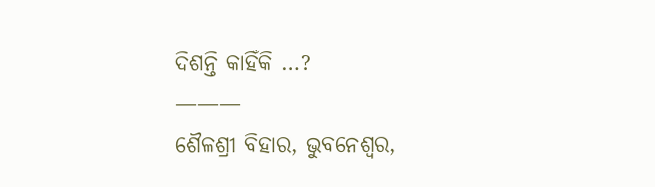ଦିଶନ୍ତି କାହିଁକି …?
———
ଶୈଳଶ୍ରୀ ବିହାର, ଭୁବନେଶ୍ୱର,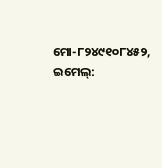ମୋ-୮୨୪୯୧୦୮୪୫୨, ଇମେଲ୍: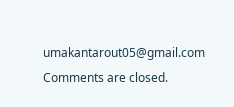umakantarout05@gmail.com
Comments are closed.